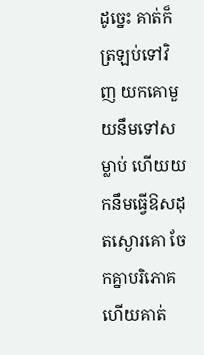ដូច្នេះ គាត់ក៏ត្រឡប់ទៅវិញ យកគោមួយនឹមទៅសម្លាប់ ហើយយកនឹមធ្វើឱសដុតស្ងោរគោ ចែកគ្នាបរិភោគ ហើយគាត់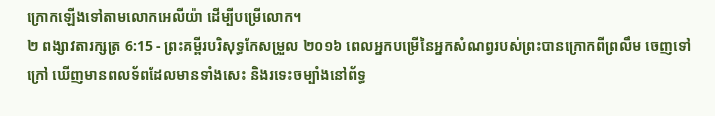ក្រោកឡើងទៅតាមលោកអេលីយ៉ា ដើម្បីបម្រើលោក។
២ ពង្សាវតារក្សត្រ 6:15 - ព្រះគម្ពីរបរិសុទ្ធកែសម្រួល ២០១៦ ពេលអ្នកបម្រើនៃអ្នកសំណព្វរបស់ព្រះបានក្រោកពីព្រលឹម ចេញទៅក្រៅ ឃើញមានពលទ័ពដែលមានទាំងសេះ និងរទេះចម្បាំងនៅព័ទ្ធ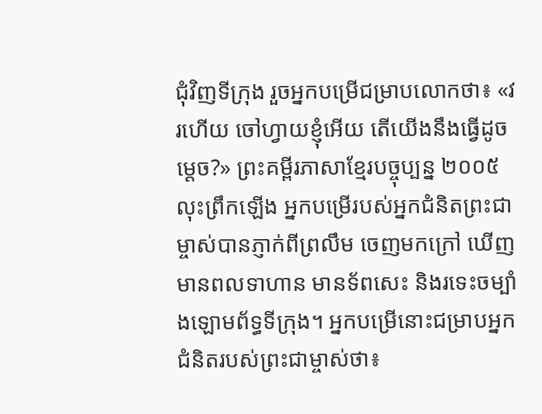ជុំវិញទីក្រុង រួចអ្នកបម្រើជម្រាបលោកថា៖ «វរហើយ ចៅហ្វាយខ្ញុំអើយ តើយើងនឹងធ្វើដូចម្តេច?» ព្រះគម្ពីរភាសាខ្មែរបច្ចុប្បន្ន ២០០៥ លុះព្រឹកឡើង អ្នកបម្រើរបស់អ្នកជំនិតព្រះជាម្ចាស់បានភ្ញាក់ពីព្រលឹម ចេញមកក្រៅ ឃើញមានពលទាហាន មានទ័ពសេះ និងរទេះចម្បាំងឡោមព័ទ្ធទីក្រុង។ អ្នកបម្រើនោះជម្រាបអ្នកជំនិតរបស់ព្រះជាម្ចាស់ថា៖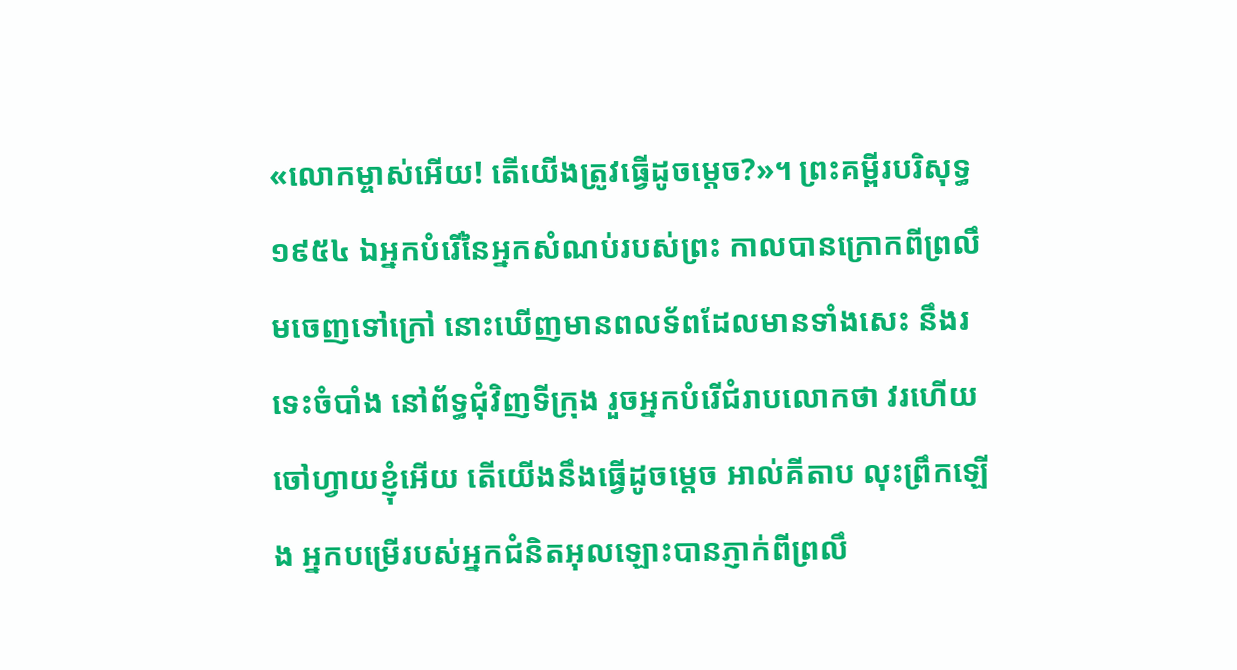«លោកម្ចាស់អើយ! តើយើងត្រូវធ្វើដូចម្ដេច?»។ ព្រះគម្ពីរបរិសុទ្ធ ១៩៥៤ ឯអ្នកបំរើនៃអ្នកសំណប់របស់ព្រះ កាលបានក្រោកពីព្រលឹមចេញទៅក្រៅ នោះឃើញមានពលទ័ពដែលមានទាំងសេះ នឹងរទេះចំបាំង នៅព័ទ្ធជុំវិញទីក្រុង រួចអ្នកបំរើជំរាបលោកថា វរហើយ ចៅហ្វាយខ្ញុំអើយ តើយើងនឹងធ្វើដូចម្តេច អាល់គីតាប លុះព្រឹកឡើង អ្នកបម្រើរបស់អ្នកជំនិតអុលឡោះបានភ្ញាក់ពីព្រលឹ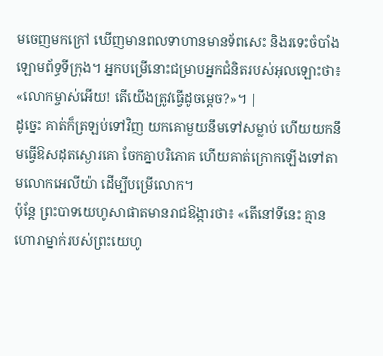មចេញមកក្រៅ ឃើញមានពលទាហានមានទ័ពសេះ និងរទេះចំបាំងឡោមព័ទ្ធទីក្រុង។ អ្នកបម្រើនោះជម្រាបអ្នកជំនិតរបស់អុលឡោះថា៖ «លោកម្ចាស់អើយ! តើយើងត្រូវធ្វើដូចម្តេច?»។ |
ដូច្នេះ គាត់ក៏ត្រឡប់ទៅវិញ យកគោមួយនឹមទៅសម្លាប់ ហើយយកនឹមធ្វើឱសដុតស្ងោរគោ ចែកគ្នាបរិភោគ ហើយគាត់ក្រោកឡើងទៅតាមលោកអេលីយ៉ា ដើម្បីបម្រើលោក។
ប៉ុន្តែ ព្រះបាទយេហូសាផាតមានរាជឱង្ការថា៖ «តើនៅទីនេះ គ្មានហោរាម្នាក់របស់ព្រះយេហូ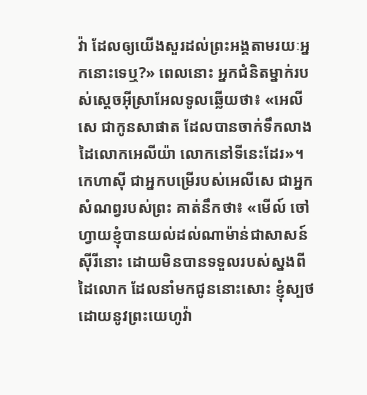វ៉ា ដែលឲ្យយើងសួរដល់ព្រះអង្គតាមរយៈអ្នកនោះទេឬ?» ពេលនោះ អ្នកជំនិតម្នាក់របស់ស្តេចអ៊ីស្រាអែលទូលឆ្លើយថា៖ «អេលីសេ ជាកូនសាផាត ដែលបានចាក់ទឹកលាងដៃលោកអេលីយ៉ា លោកនៅទីនេះដែរ»។
កេហាស៊ី ជាអ្នកបម្រើរបស់អេលីសេ ជាអ្នកសំណព្វរបស់ព្រះ គាត់នឹកថា៖ «មើល៍ ចៅហ្វាយខ្ញុំបានយល់ដល់ណាម៉ាន់ជាសាសន៍ស៊ីរីនោះ ដោយមិនបានទទួលរបស់ស្នងពីដៃលោក ដែលនាំមកជូននោះសោះ ខ្ញុំស្បថ ដោយនូវព្រះយេហូវ៉ា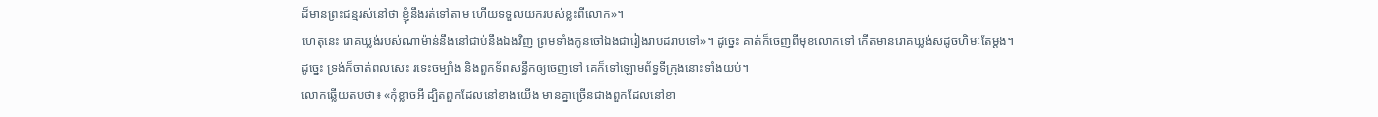ដ៏មានព្រះជន្មរស់នៅថា ខ្ញុំនឹងរត់ទៅតាម ហើយទទួលយករបស់ខ្លះពីលោក»។
ហេតុនេះ រោគឃ្លង់របស់ណាម៉ាន់នឹងនៅជាប់នឹងឯងវិញ ព្រមទាំងកូនចៅឯងជារៀងរាបដរាបទៅ»។ ដូច្នេះ គាត់ក៏ចេញពីមុខលោកទៅ កើតមានរោគឃ្លង់សដូចហិមៈតែម្តង។
ដូច្នេះ ទ្រង់ក៏ចាត់ពលសេះ រទេះចម្បាំង និងពួកទ័ពសន្ធឹកឲ្យចេញទៅ គេក៏ទៅឡោមព័ទ្ធទីក្រុងនោះទាំងយប់។
លោកឆ្លើយតបថា៖ «កុំខ្លាចអី ដ្បិតពួកដែលនៅខាងយើង មានគ្នាច្រើនជាងពួកដែលនៅខា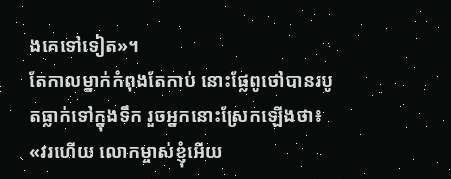ងគេទៅទៀត»។
តែកាលម្នាក់កំពុងតែកាប់ នោះផ្លែពូថៅបានរបូតធ្លាក់ទៅក្នុងទឹក រួចអ្នកនោះស្រែកឡើងថា៖ «វរហើយ លោកម្ចាស់ខ្ញុំអើយ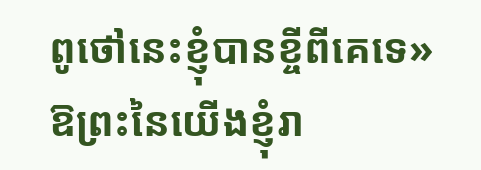ពូថៅនេះខ្ញុំបានខ្ចីពីគេទេ»
ឱព្រះនៃយើងខ្ញុំរា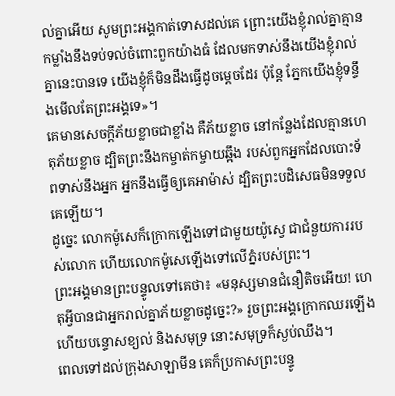ល់គ្នាអើយ សូមព្រះអង្គកាត់ទោសដល់គេ ព្រោះយើងខ្ញុំរាល់គ្នាគ្មានកម្លាំងនឹងទប់ទល់ចំពោះពួកយ៉ាងធំ ដែលមកទាស់នឹងយើងខ្ញុំរាល់គ្នានេះបានទេ យើងខ្ញុំក៏មិនដឹងធ្វើដូចម្តេចដែរ ប៉ុន្តែ ភ្នែកយើងខ្ញុំទន្ទឹងមើលតែព្រះអង្គទេ»។
គេមានសេចក្ដីភ័យខ្លាចជាខ្លាំង គឺភ័យខ្លាច នៅកន្លែងដែលគ្មានហេតុភ័យខ្លាច ដ្បិតព្រះនឹងកម្ចាត់កម្ចាយឆ្អឹង របស់ពួកអ្នកដែលបោះទ័ពទាស់នឹងអ្នក អ្នកនឹងធ្វើឲ្យគេអាម៉ាស់ ដ្បិតព្រះបដិសេធមិនទទួលគេឡើយ។
ដូច្នេះ លោកម៉ូសេក៏ក្រោកឡើងទៅជាមួយយ៉ូស្វេ ជាជំនួយការរបស់លោក ហើយលោកម៉ូសេឡើងទៅលើភ្នំរបស់ព្រះ។
ព្រះអង្គមានព្រះបន្ទូលទៅគេថា៖ «មនុស្សមានជំនឿតិចអើយ! ហេតុអ្វីបានជាអ្នករាល់គ្នាភ័យខ្លាចដូច្នេះ?» រួចព្រះអង្គក្រោកឈរឡើង ហើយបន្ទោសខ្យល់ និងសមុទ្រ នោះសមុទ្រក៏ស្ងប់ឈឹង។
ពេលទៅដល់ក្រុងសាឡាមីន គេក៏ប្រកាសព្រះបន្ទូ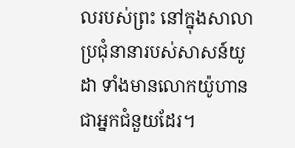លរបស់ព្រះ នៅក្នុងសាលាប្រជុំនានារបស់សាសន៍យូដា ទាំងមានលោកយ៉ូហាន ជាអ្នកជំនួយដែរ។